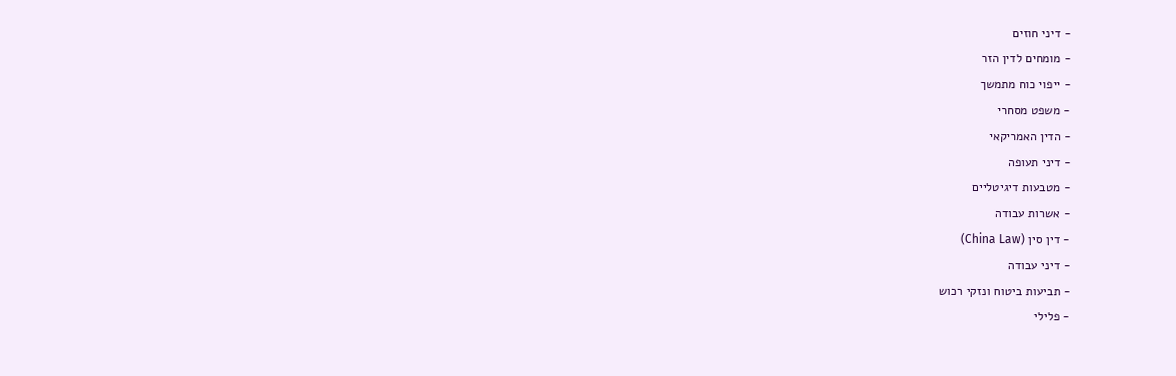- דיני חוזים
- מומחים לדין הזר
- ייפוי כוח מתמשך
- משפט מסחרי
- הדין האמריקאי
- דיני תעופה
- מטבעות דיגיטליים
- אשרות עבודה
- דין סין (China Law)
- דיני עבודה
- תביעות ביטוח ונזקי רכוש
- פלילי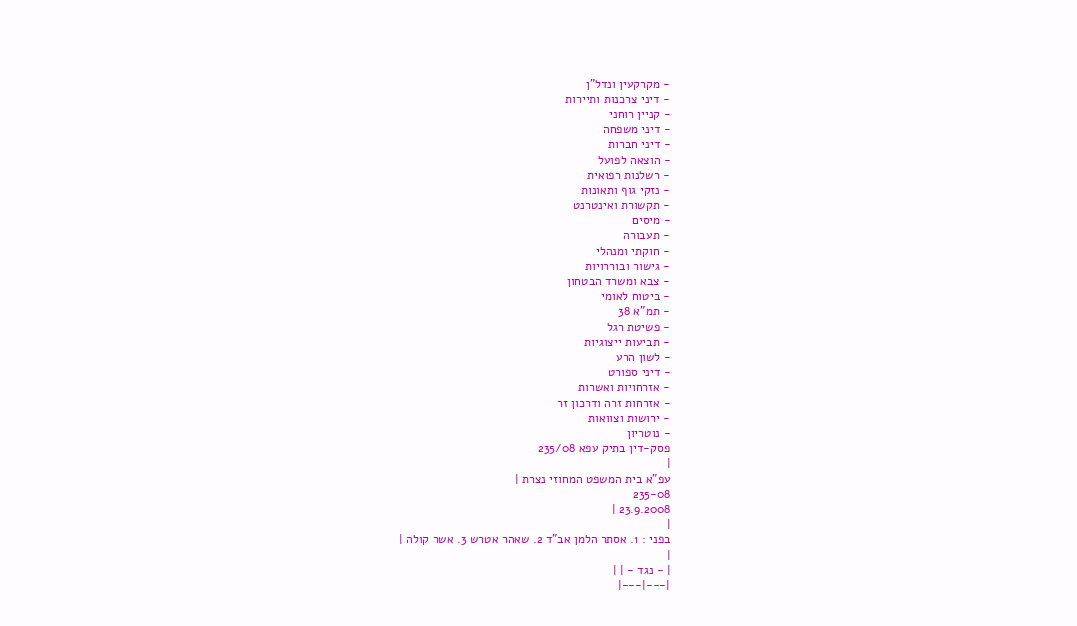- מקרקעין ונדל"ן
- דיני צרכנות ותיירות
- קניין רוחני
- דיני משפחה
- דיני חברות
- הוצאה לפועל
- רשלנות רפואית
- נזקי גוף ותאונות
- תקשורת ואינטרנט
- מיסים
- תעבורה
- חוקתי ומנהלי
- גישור ובוררויות
- צבא ומשרד הבטחון
- ביטוח לאומי
- תמ"א 38
- פשיטת רגל
- תביעות ייצוגיות
- לשון הרע
- דיני ספורט
- אזרחויות ואשרות
- אזרחות זרה ודרכון זר
- ירושות וצוואות
- נוטריון
פסק-דין בתיק עפא 235/08
|
עפ"א בית המשפט המחוזי נצרת |
235-08
23.9.2008 |
|
בפני : 1. אסתר הלמן אב"ד 2. שאהר אטרש 3. אשר קולה |
|
| - נגד - | |
|---|---|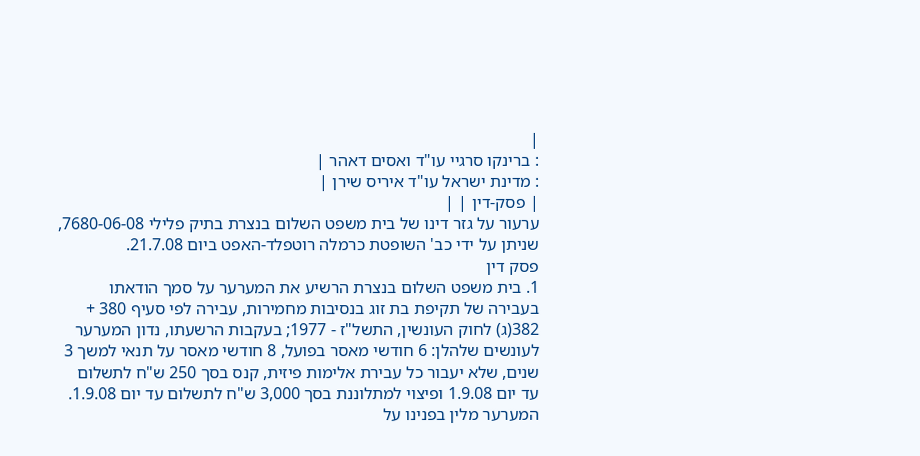|
: ברינקו סרגיי עו"ד ואסים דאהר |
: מדינת ישראל עו"ד איריס שירן |
| פסק-דין | |
ערעור על גזר דינו של בית משפט השלום בנצרת בתיק פלילי 7680-06-08, שניתן על ידי כב' השופטת כרמלה רוטפלד-האפט ביום 21.7.08.
פסק דין
1. בית משפט השלום בנצרת הרשיע את המערער על סמך הודאתו בעבירה של תקיפת בת זוג בנסיבות מחמירות, עבירה לפי סעיף 380 + 382(ג) לחוק העונשין, התשל"ז - 1977; בעקבות הרשעתו, נדון המערער לעונשים שלהלן: 6 חודשי מאסר בפועל, 8 חודשי מאסר על תנאי למשך 3 שנים, שלא יעבור כל עבירת אלימות פיזית, קנס בסך 250 ש"ח לתשלום עד יום 1.9.08 ופיצוי למתלוננת בסך 3,000 ש"ח לתשלום עד יום 1.9.08.
המערער מלין בפנינו על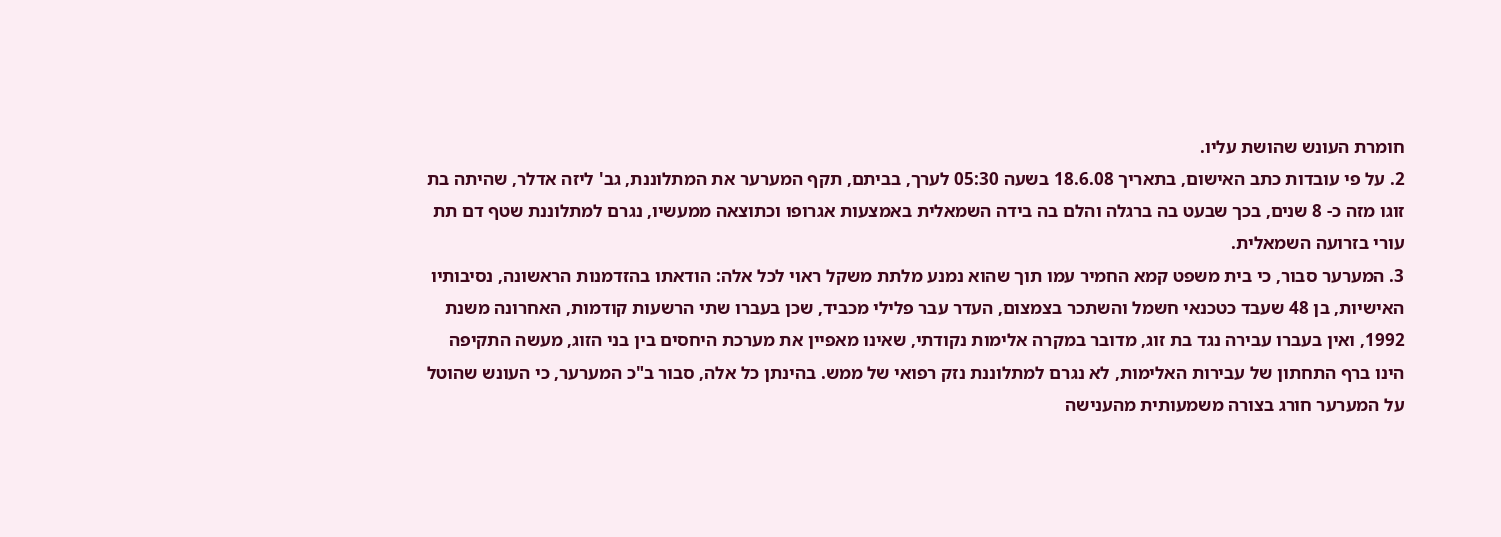חומרת העונש שהושת עליו.
2. על פי עובדות כתב האישום, בתאריך 18.6.08 בשעה 05:30 לערך, בביתם, תקף המערער את המתלוננת, גב' ליזה אדלר, שהיתה בת זוגו מזה כ- 8 שנים, בכך שבעט בה ברגלה והלם בה בידה השמאלית באמצעות אגרופו וכתוצאה ממעשיו, נגרם למתלוננת שטף דם תת עורי בזרועה השמאלית.
3. המערער סבור, כי בית משפט קמא החמיר עמו תוך שהוא נמנע מלתת משקל ראוי לכל אלה: הודאתו בהזדמנות הראשונה, נסיבותיו האישיות, בן 48 שעבד כטכנאי חשמל והשתכר בצמצום, העדר עבר פלילי מכביד, שכן בעברו שתי הרשעות קודמות, האחרונה משנת 1992, ואין בעברו עבירה נגד בת זוג, מדובר במקרה אלימות נקודתי, שאינו מאפיין את מערכת היחסים בין בני הזוג, מעשה התקיפה הינו ברף התחתון של עבירות האלימות, לא נגרם למתלוננת נזק רפואי של ממש. בהינתן כל אלה, סבור ב"כ המערער, כי העונש שהוטל על המערער חורג בצורה משמעותית מהענישה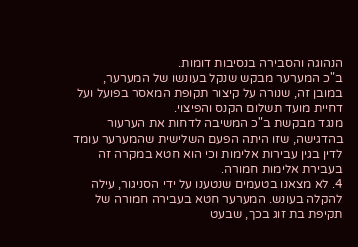הנהוגה והסבירה בנסיבות דומות.
ב"כ המערער מבקש שנקל בעונשו של המערער, במובן זה, שנורה על קיצור תקופת המאסר בפועל ועל דחיית מועד תשלום הקנס והפיצוי.
מנגד מבקשת ב"כ המשיבה לדחות את הערעור בהדגישה, שזו היתה הפעם השלישית שהמערער עומד לדין בגין עבירות אלימות וכי הוא חטא במקרה זה בעבירת אלימות חמורה.
4. לא מצאנו בטעמים שנטענו על ידי הסניגור, עילה להקלה בעונש. המערער חטא בעבירה חמורה של תקיפת בת זוג בכך, שבעט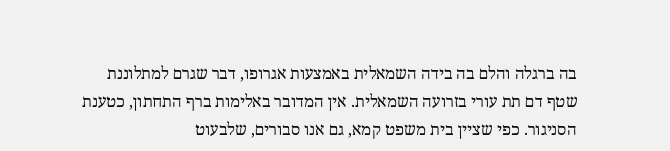בה ברגלה והלם בה בידה השמאלית באמצעות אגרופו, דבר שגרם למתלוננת שטף דם תת עורי בזרועה השמאלית. אין המדובר באלימות ברף התחתון, כטענת הסניגור. כפי שציין בית משפט קמא, גם אנו סבורים, שלבעוט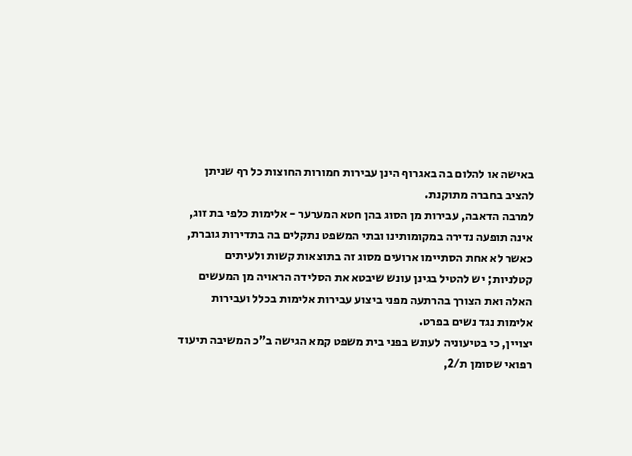באישה או להלום בה באגרוף הינן עבירות חמורות החוצות כל רף שניתן להציב בחברה מתוקנת.
למרבה הדאבה, עבירות מן הסוג בהן חטא המערער - אלימות כלפי בת זוג, אינה תופעה נדירה במקומותינו ובתי המשפט נתקלים בה בתדירות גוברת, כאשר לא אחת הסתיימו ארועים מסוג זה בתוצאות קשות ולעיתים קטלניות; יש להטיל בגינן עונש שיבטא את הסלידה הראויה מן המעשים האלה ואת הצורך בהרתעה מפני ביצוע עבירות אלימות בכלל ועבירות אלימות נגד נשים בפרט.
יצויין, כי בטיעוניה לעונש בפני בית משפט קמא הגישה ב"כ המשיבה תיעוד רפואי שסומן ת/2,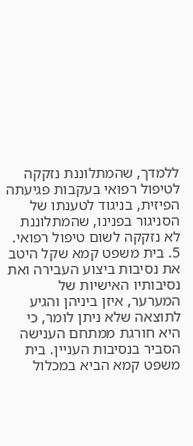ללמדך, שהמתלוננת נזקקה לטיפול רפואי בעקבות פגיעתה הפיזית, בניגוד לטענתו של הסניגור בפנינו, שהמתלוננת לא נזקקה לשום טיפול רפואי.
5. בית משפט קמא שקל היטב את נסיבות ביצוע העבירה ואת נסיבותיו האישיות של המערער, איזן ביניהן והגיע לתוצאה שלא ניתן לומר, כי היא חורגת ממתחם הענישה הסביר בנסיבות העניין. בית משפט קמא הביא במכלול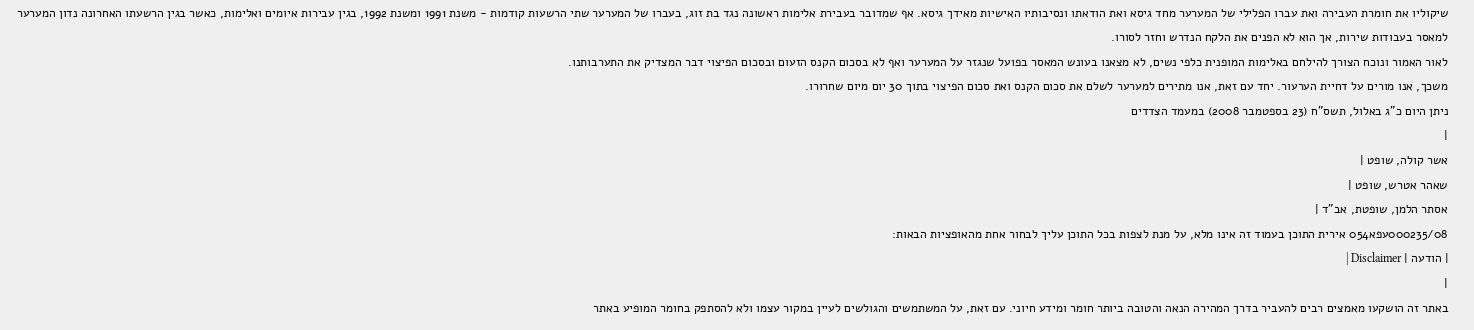שיקוליו את חומרת העבירה ואת עברו הפלילי של המערער מחד גיסא ואת הודאתו ונסיבותיו האישיות מאידך גיסא. אף שמדובר בעבירת אלימות ראשונה נגד בת זוג, בעברו של המערער שתי הרשעות קודמות - משנת 1991 ומשנת 1992, בגין עבירות איומים ואלימות, כאשר בגין הרשעתו האחרונה נדון המערער למאסר בעבודות שירות, אך הוא לא הפנים את הלקח הנדרש וחזר לסורו.
לאור האמור ונוכח הצורך להילחם באלימות המופנית כלפי נשים, לא מצאנו בעונש המאסר בפועל שנגזר על המערער ואף לא בסכום הקנס הזעום ובסכום הפיצוי דבר המצדיק את התערבותנו.
משכך, אנו מורים על דחיית הערעור. יחד עם זאת, אנו מתירים למערער לשלם את סכום הקנס ואת סכום הפיצוי בתוך 30 יום מיום שחרורו.
ניתן היום כ"ג באלול, תשס"ח (23 בספטמבר 2008) במעמד הצדדים
|
אשר קולה, שופט |
שאהר אטרש, שופט |
אסתר הלמן, שופטת, אב"ד |
000235/08עפא054 אירית התוכן בעמוד זה אינו מלא, על מנת לצפות בכל התוכן עליך לבחור אחת מהאופציות הבאות:
| הודעה | Disclaimer |
|
באתר זה הושקעו מאמצים רבים להעביר בדרך המהירה הנאה והטובה ביותר חומר ומידע חיוני. עם זאת, על המשתמשים והגולשים לעיין במקור עצמו ולא להסתפק בחומר המופיע באתר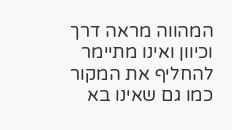המהווה מראה דרך וכיוון ואינו מתיימר להחליף את המקור כמו גם שאינו בא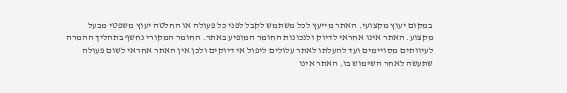במקום יעוץ מקצועי. האתר מייעץ לכל משתמש לקבל לפני כל פעולה או החלטה יעוץ משפטי מבעל מקצוע. האתר אינו אחראי לדיוק ולנכונות החומר המופיע באתר. החומר המקורי נחשף בתהליך ההמרה לעיוותים מסויימים ועד להעלתו לאתר עלולים ליפול אי דיוקים ולכן אין האתר אחראי לשום פעולה שתעשה לאחר השימוש בו. האתר אינו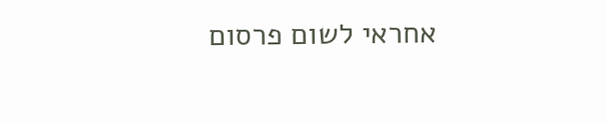אחראי לשום פרסום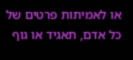או לאמיתות פרטים של כל אדם, תאגיד או גוף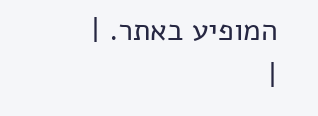המופיע באתר. |
|